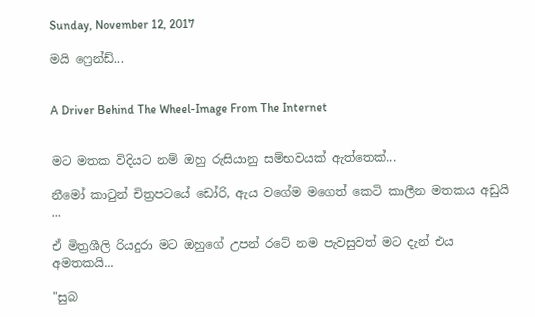Sunday, November 12, 2017

මයි ෆ්‍රෙන්ඩ්...


A Driver Behind The Wheel-Image From The Internet


මට මතක විදියට නම් ඔහු රුසියානු සම්භවයක් ඇත්තෙක්...

නීමෝ කාටුන් චිත්‍රපටයේ ඩෝරි, ඇය වගේම මගෙත් කෙටි කාලීන මතකය අඩුයි ...

ඒ මිත්‍රශීලි රියදුරා මට ඔහුගේ උපන් රටේ නම පැවසුවත් මට දැන් එය අමතකයි...

"සුබ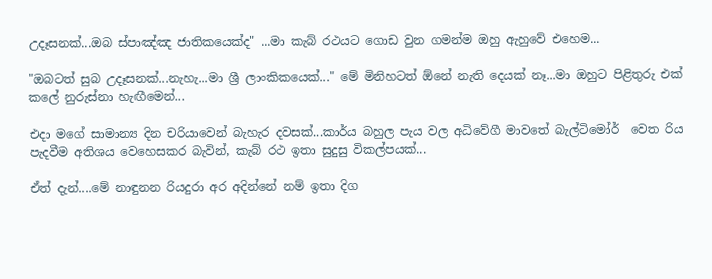උදෑසනක්...ඔබ ස්පාඤ්ඤ ජාතිකයෙක්ද" ...මා කැබ් රථයට ගොඩ වුන ගමන්ම ඔහු ඇහුවේ එහෙම...

"ඔබටත් සුබ උදෑසනක්...නැහැ...මා ශ්‍රී ලාංකිකයෙක්..." මේ මිනිහටත් ඕනේ නැති දෙයක් නෑ...මා ඔහුට පිළිතුරු එක් කලේ නුරුස්නා හැඟීමෙන්...

එදා මගේ සාමාන්‍ය දින චරියාවෙන් බැහැර දවසක්...කාර්ය බහුල පැය වල අධිවේගී මාවතේ බැල්ටිමෝර්  වෙත රිය පැදවීම අතිශය වෙහෙසකර බැවින්, කැබ් රථ ඉතා සුදුසු විකල්පයක්...

ඒත් දැන්....මේ නාඳුනන රියදුරා අර අදින්නේ නම් ඉතා දිග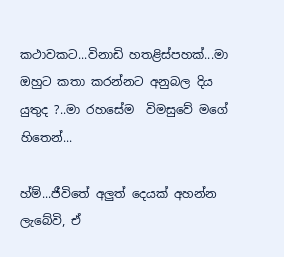කථාවකට...විනාඩි හතළිස්පහක්...මා ඔහුට කතා කරන්නට අනුබල දිය යුතුද ?..මා රහසේම  විමසුවේ මගේ හිතෙන්...

හ්ම්...ජීවිතේ අලුත් දෙයක් අහන්න ලැබේවි, ඒ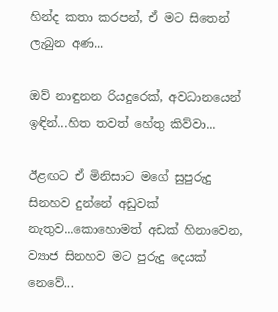හින්ද කතා කරපන්, ඒ මට සිතෙන් ලැබුන අණ...

ඔව් නාඳුනන රියදුරෙක්, අවධානයෙන් ඉඳින්...හිත තවත් හේතු කිව්වා...

ඊළඟට ඒ මිනිසාට මගේ සුපුරුදු සිනහව දුන්නේ අඩුවක් නැතුව...කොහොමත් අඩක් හිනාවෙන, ව්‍යාජ සිනහව මට පුරුදු දෙයක් නෙවේ...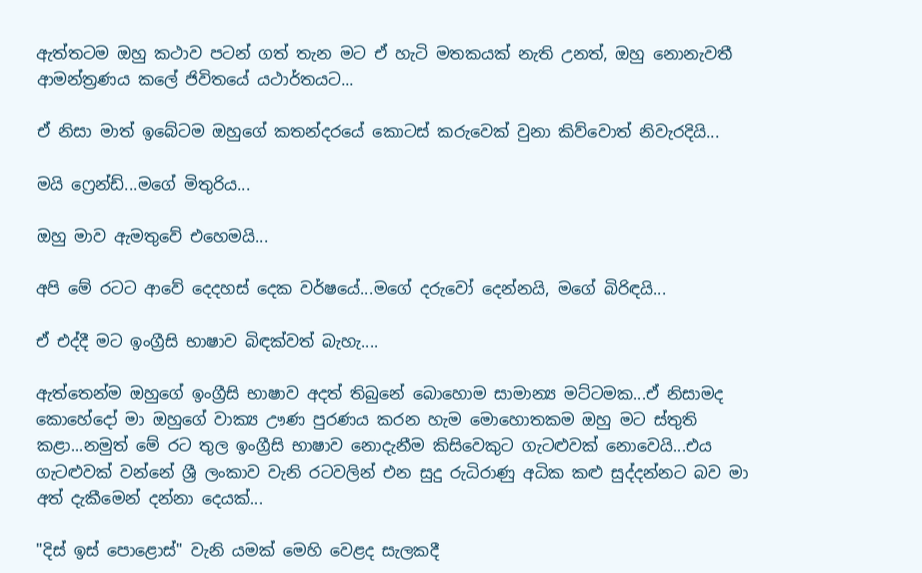ඇත්තටම ඔහු කථාව පටන් ගත් තැන මට ඒ හැටි මතකයක් නැති උනත්, ඔහු නොනැවතී ආමන්ත්‍රණය කලේ ජිවිතයේ යථාර්තයට...

ඒ නිසා මාත් ඉබේටම ඔහුගේ කතන්දරයේ කොටස් කරුවෙක් වුනා කිව්වොත් නිවැරදියි...

මයි ෆ්‍රෙන්ඩ්...මගේ මිතුරිය...

ඔහු මාව ඇමතුවේ එහෙමයි...

අපි මේ රටට ආවේ දෙදහස් දෙක වර්ෂයේ...මගේ දරුවෝ දෙන්නයි, මගේ බිරිඳයි...

ඒ එද්දී මට ඉංග්‍රීසි භාෂාව බිඳක්වත් බැහැ....

ඇත්තෙන්ම ඔහුගේ ඉංග්‍රීසි භාෂාව අදත් තිබුනේ බොහොම සාමාන්‍ය මට්ටමක...ඒ නිසාමද කොහේදෝ මා ඔහුගේ වාක්‍ය ඌණ පුරණය කරන හැම මොහොතකම ඔහු මට ස්තුති කළා...නමුත් මේ රට තුල ඉංග්‍රීසි භාෂාව නොදැනීම කිසිවෙකුට ගැටළුවක් නොවෙයි...එය ගැටළුවක් වන්නේ ශ්‍රී ලංකාව වැනි රටවලින් එන සුදු රුධිරාණු අධික කළු සුද්දන්නට බව මා අත්‍ දැකීමෙන් දන්නා දෙයක්...

"දිස් ඉස් පොළොස්" වැනි යමක් මෙහි වෙළද සැලකදී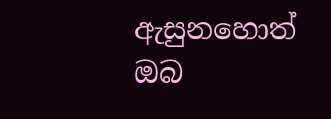ඇසුනහොත් ඔබ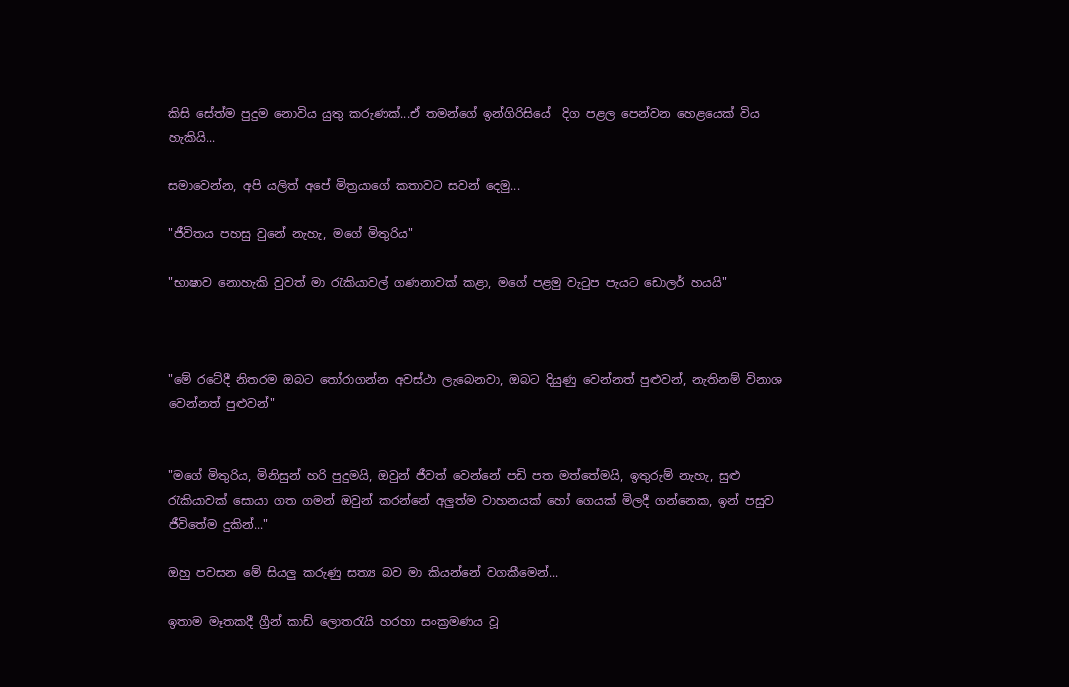කිසි සේත්ම පුදුම නොවිය යුතු කරුණක්...ඒ තමන්ගේ ඉන්ගිරිසියේ  දිග පළල පෙන්වන හෙළයෙක් විය හැකියි...

සමාවෙන්න, අපි යලිත් අපේ මිත්‍රයාගේ කතාවට සවන් දෙමු...

"ජීවිතය පහසු වුනේ නැහැ, මගේ මිතුරිය"

"භාෂාව නොහැකි වුවත් මා රැකියාවල් ගණනාවක් කළා, මගේ පළමු වැටුප පැයට ඩොලර් හයයි"



"මේ රටේදී නිතරම ඔබට තෝරාගන්න අවස්ථා ලැබෙනවා, ඔබට දියුණු වෙන්නත් පුළුවන්, නැතිනම් විනාශ වෙන්නත් පුළුවන්"


"මගේ මිතුරිය, මිනිසුන් හරි පුදුමයි, ඔවුන් ජීවත් වෙන්නේ පඩි පත මත්තේමයි, ඉතුරුම් නැහැ, සුළු රැකියාවක් සොයා ගත ගමන් ඔවුන් කරන්නේ අලුත්ම වාහනයක් හෝ ගෙයක් මිලදී ගන්නෙක, ඉන් පසුව ජීවිතේම දුකින්..."

ඔහු පවසන මේ සියලු කරුණු සත්‍ය බව මා කියන්නේ වගකීමෙන්...

ඉතාම මෑතකදී ග්‍රීන් කාඩ් ලොතරැයි හරහා සංක්‍රමණය වූ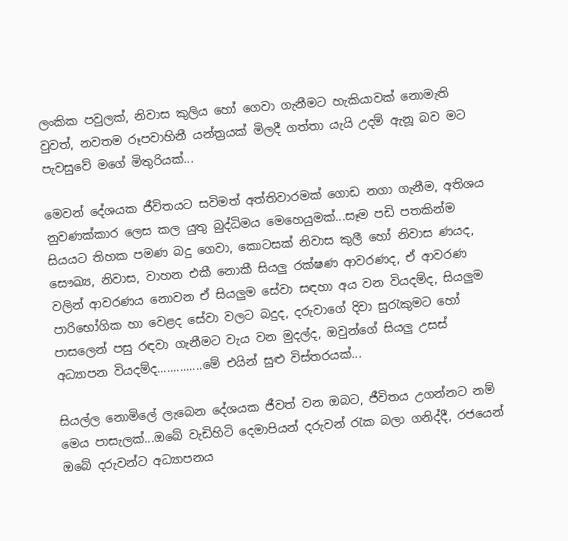ලංකික පවුලක්, නිවාස කුලිය හෝ ගෙවා ගැනීමට හැකියාවක් නොමැති වුවත්, නවතම රූපවාහිනී යන්ත්‍රයක් මිලදී ගත්තා යැයි උදම් ඇනූ බව මට පැවසුවේ මගේ මිතුරියක්...

මෙවන් දේශයක ජීවිතයට සවිමත් අත්තිවාරමක් ගොඩ නගා ගැනීම, අතිශය නුවණක්කාර ලෙස කල යුතු බුද්ධිමය මෙහෙයුමක්...සෑම පඩි පතකින්ම සියයට තිහක පමණ බදු ගෙවා, කොටසක් නිවාස කුලී හෝ නිවාස ණයද, සෞඛ්‍ය, නිවාස, වාහන එකී නොකී සියලු රක්ෂණ ආවරණද, ඒ ආවරණ වලින් ආවරණය නොවන ඒ සියලුම සේවා සඳහා අය වන වියදම්ද, සියලුම පාරිභෝගික හා වෙළද සේවා වලට බදුද, දරුවාගේ දිවා සුරැකුමට හෝ පාසලෙන් පසු රඳවා ගැනීමට වැය වන මුදල්ද, ඔවුන්ගේ සියලු උසස් අධ්‍යාපන වියදම්ද..............මේ එයින් සුළු විස්තරයක්...

සියල්ල නොමිලේ ලැබෙන දේශයක ජීවත් වන ඔබට, ජීවිතය උගන්නට නම් මෙය පාසැලක්...ඔබේ වැඩිහිටි දෙමාපියන් දරුවන් රැක බලා ගනිද්දී, රජයෙන් ඔබේ දරුවන්ට අධ්‍යාපනය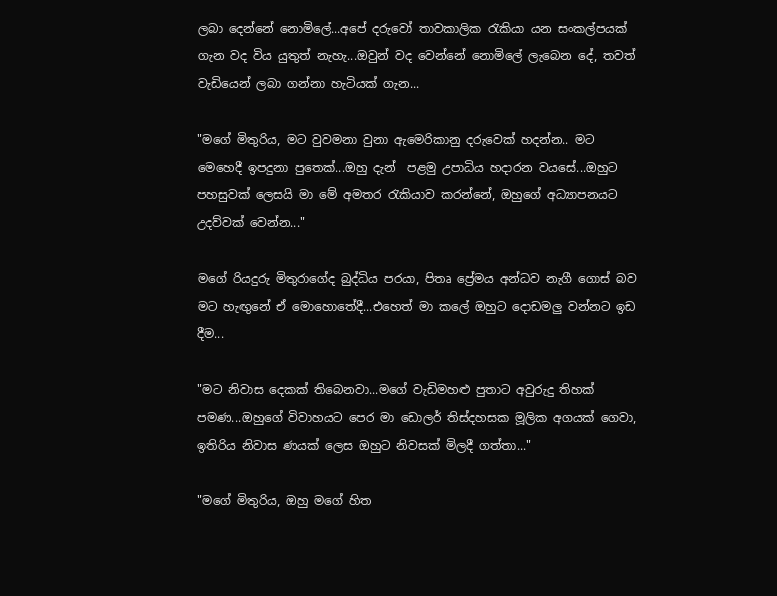ලබා දෙන්නේ නොමිලේ...අපේ දරුවෝ තාවකාලික රැකියා යන සංකල්පයක් ගැන වද විය යුතුත් නැහැ...ඔවුන් වද වෙන්නේ නොමිලේ ලැබෙන දේ, තවත් වැඩියෙන් ලබා ගන්නා හැටියක් ගැන...

"මගේ මිතුරිය, මට වුවමනා වුනා ඇමෙරිකානු දරුවෙක් හදන්න.. මට මෙහෙදී ඉපදුනා පුතෙක්...ඔහු දැන්  පළමු උපාධිය හදාරන වයසේ...ඔහුට පහසුවක් ලෙසයි මා මේ අමතර රැකියාව කරන්නේ, ඔහුගේ අධ්‍යාපනයට උදව්වක් වෙන්න..."

මගේ රියදුරු මිතුරාගේද බුද්ධිය පරයා, පිතෘ ප්‍රේමය අන්ධව නැගී ගොස් බව මට හැඟුනේ ඒ මොහොතේදී...එහෙත් මා කලේ ඔහුට දොඩමලු වන්නට ඉඩ දීම...

"මට නිවාස දෙකක් තිබෙනවා...මගේ වැඩිමහළු පුතාට අවුරුදු තිහක් පමණ...ඔහුගේ විවාහයට පෙර මා ඩොලර් තිස්දහසක මූලික අගයක් ගෙවා, ඉතිරිය නිවාස ණයක් ලෙස ඔහුට නිවසක් මිලදී ගත්තා..."

"මගේ මිතුරිය, ඔහු මගේ හිත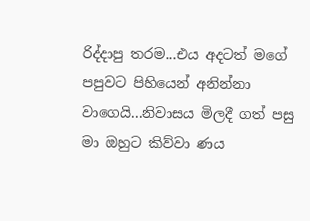රිද්දාපු තරම...එය අදටත් මගේ පපුවට පිහියෙන් අනින්නා වාගෙයි...නිවාසය මිලදී ගත්‍ පසු මා ඔහුට කිව්වා ණය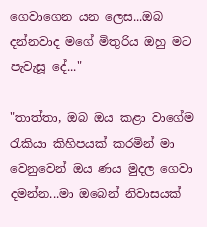ගෙවාගෙන යන ලෙස...ඔබ දන්නවාද මගේ මිතුරිය ඔහු මට පැවැසූ දේ..."

"තාත්තා, ඔබ ඔය කළා වාගේම රැකියා කිහිපයක් කරමින් මා වෙනුවෙන් ඔය ණය මුදල ගෙවා දමන්න...මා ඔබෙන් නිවාසයක්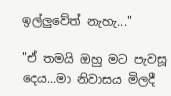ඉල්ලුවේත් නැහැ..."

"ඒ තමයි ඔහු මට පැවසූ දෙය...මා නිවාසය මිලදී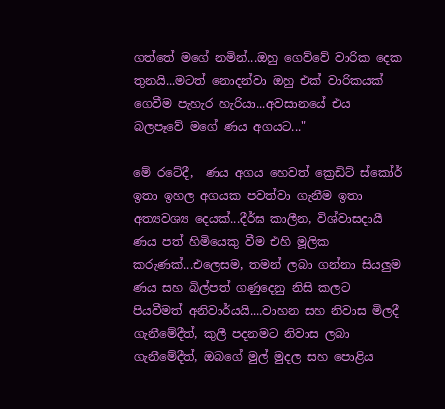ගත්තේ මගේ නමින්...ඔහු ගෙව්වේ වාරික දෙක තුනයි...මටත් නොදන්වා ඔහු එක් වාරිකයක් ගෙවීම පැහැර හැරියා...අවසානයේ එය බලපෑවේ මගේ ණය අගයට..."

මේ රටේදී,  ණය අගය හෙවත් ක්‍රෙඩිට් ස්කෝර් ඉතා ඉහල අගයක පවත්වා ගැනීම ඉතා අත්‍යවශ්‍ය දෙයක්...දීර්ඝ කාලීන, විශ්වාසදායී ණය පත් හිමියෙකු වීම එහි මූලික කරුණක්...එලෙසම, තමන් ලබා ගන්නා සියලුම ණය සහ බිල්පත් ගණුදෙනු නිසි කලට පියවීමත් අනිවාර්යයි....වාහන සහ නිවාස මිලදී ගැනීමේදීත්, කුලී පදනමට නිවාස ලබා ගැනීමේදීත්, ඔබගේ මුල් මුදල සහ පොළිය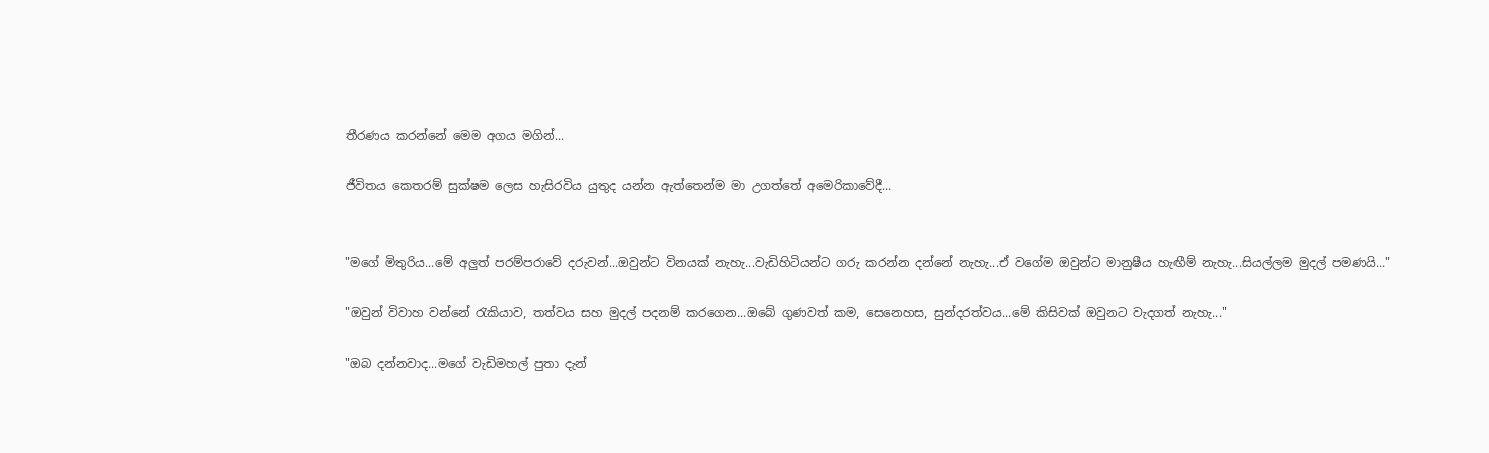තීරණය කරන්නේ මෙම අගය මගින්...

ජීවිතය කෙතරම් සුක්ෂම ලෙස හැසිරවිය යුතුද යන්න ඇත්තෙන්ම මා උගත්තේ අමෙරිකාවේදී...


"මගේ මිතුරිය...මේ අලුත් පරම්පරාවේ දරුවන්...ඔවුන්ට විනයක් නැහැ...වැඩිහිටියන්ට ගරු කරන්න දන්නේ නැහැ...ඒ වගේම ඔවුන්ට මානුෂීය හැඟීම් නැහැ...සියල්ලම මුදල් පමණයි..."

"ඔවුන් විවාහ වන්නේ රැකියාව, තත්වය සහ මුදල් පදනම් කරගෙන...ඔබේ ගුණවත් කම, සෙනෙහස, සුන්දරත්වය...මේ කිසිවක් ඔවුනට වැදගත් නැහැ..."

"ඔබ දන්නවාද...මගේ වැඩිමහල් පුතා දැන්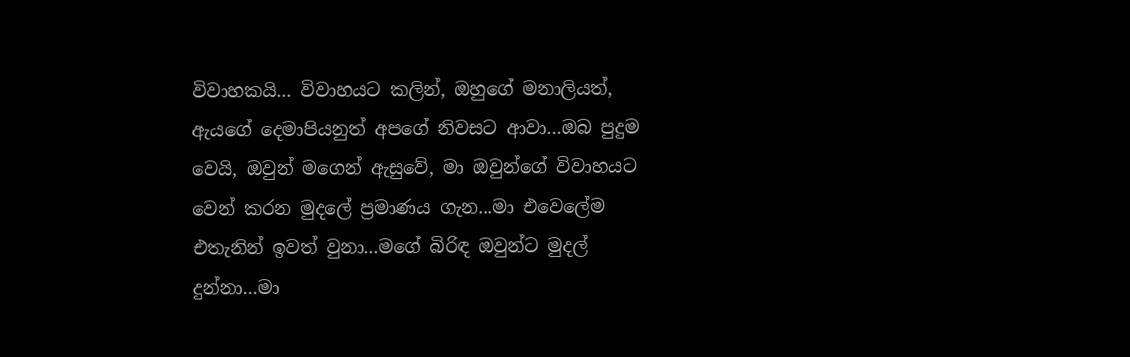විවාහකයි... විවාහයට කලින්, ඔහුගේ මනාලියත්, ඇයගේ දෙමාපියනුත් අපගේ නිවසට ආවා...ඔබ පුදුම වෙයි, ඔවුන් මගෙන් ඇසුවේ, මා ඔවුන්ගේ විවාහයට වෙන් කරන මුදලේ ප්‍රමාණය ගැන...මා එවෙලේම එතැනින් ඉවත් වුනා...මගේ බිරිඳ ඔවුන්ට මුදල් දුන්නා...මා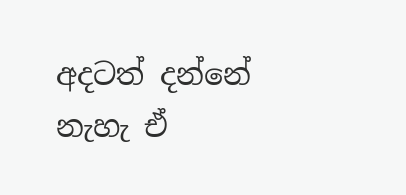අදටත් දන්නේ නැහැ ඒ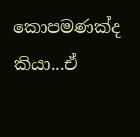කොපමණක්ද කියා...ඒ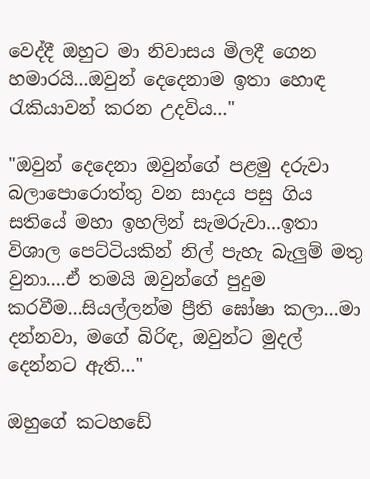වෙද්දී ඔහුට මා නිවාසය මිලදී ගෙන හමාරයි...ඔවුන් දෙදෙනාම ඉතා හොඳ රැකියාවන් කරන උදවිය..."

"ඔවුන් දෙදෙනා ඔවුන්ගේ පළමු දරුවා බලාපොරොත්තු වන සාදය පසු ගිය සතියේ මහා ඉහලින් සැමරුවා...ඉතා විශාල පෙට්ටියකින් නිල් පැහැ බැලුම් මතු වුනා....ඒ තමයි ඔවුන්ගේ පුදුම කරවීම...සියල්ලන්ම ප්‍රීති ඝෝෂා කලා...මා දන්නවා, මගේ බිරිඳ, ඔවුන්ට මුදල් දෙන්නට ඇති..."

ඔහුගේ කටහඩේ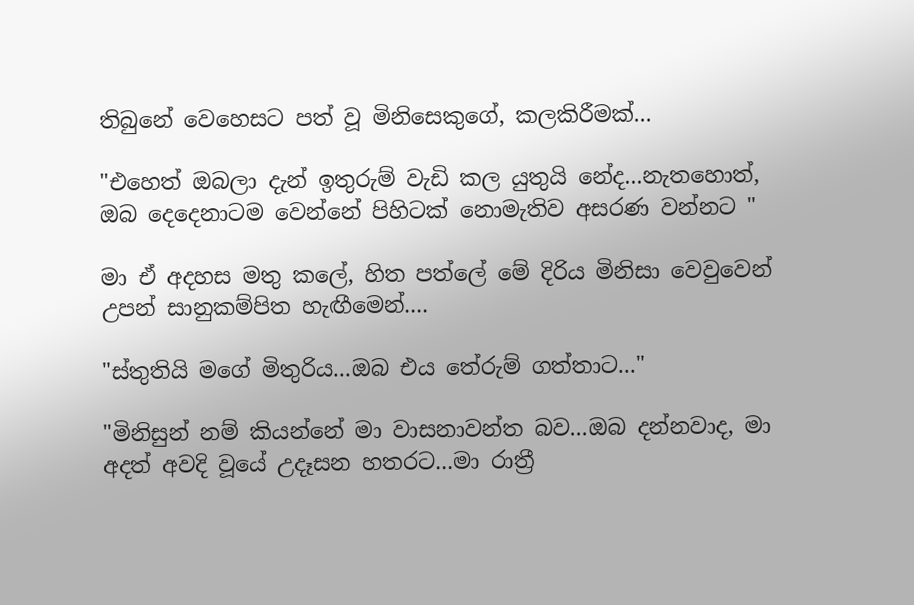තිබුනේ වෙහෙසට පත් වූ මිනිසෙකුගේ, කලකිරීමක්...

"එහෙත් ඔබලා දැන් ඉතුරුම් වැඩි කල යුතුයි නේද...නැතහොත්, ඔබ දෙදෙනාටම වෙන්නේ පිහිටක් නොමැතිව අසරණ වන්නට "

මා ඒ අදහස මතු කලේ, හිත පත්ලේ මේ දිරිය මිනිසා වෙවුවෙන් උපන් සානුකම්පිත හැඟීමෙන්....

"ස්තුතියි මගේ මිතුරිය...ඔබ එය තේරුම් ගත්තාට..."

"මිනිසුන් නම් කියන්නේ මා වාසනාවන්ත බව...ඔබ දන්නවාද, මා අදත් අවදි වූයේ උදෑසන හතරට...මා රාත්‍රී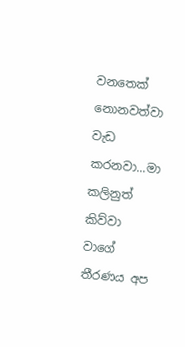වනතෙක් නොනවත්වා වැඩ කරනවා...මා කලිනුත් කිව්වා වාගේ තීරණය අප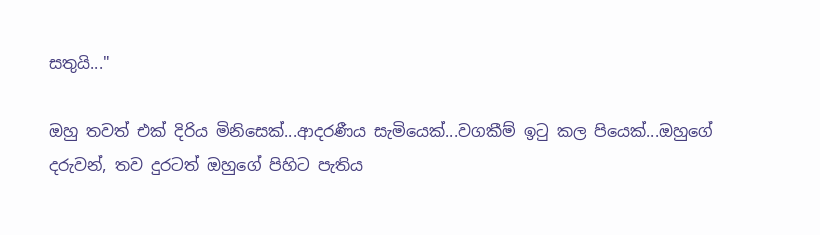සතුයි..."

ඔහු තවත් එක් දිරිය මිනිසෙක්...ආදරණීය සැමියෙක්...වගකීම් ඉටු කල පියෙක්...ඔහුගේ දරුවන්, තව දුරටත් ඔහුගේ පිහිට පැතිය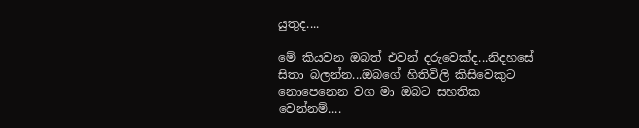යුතුද....

මේ කියවන ඔබත් එවන් දරුවෙක්ද...නිදහසේ සිතා බලන්න...ඔබගේ හිතිවිලි කිසිවෙකුට නොපෙනෙන වග මා ඔබට සහතික වෙන්නම්....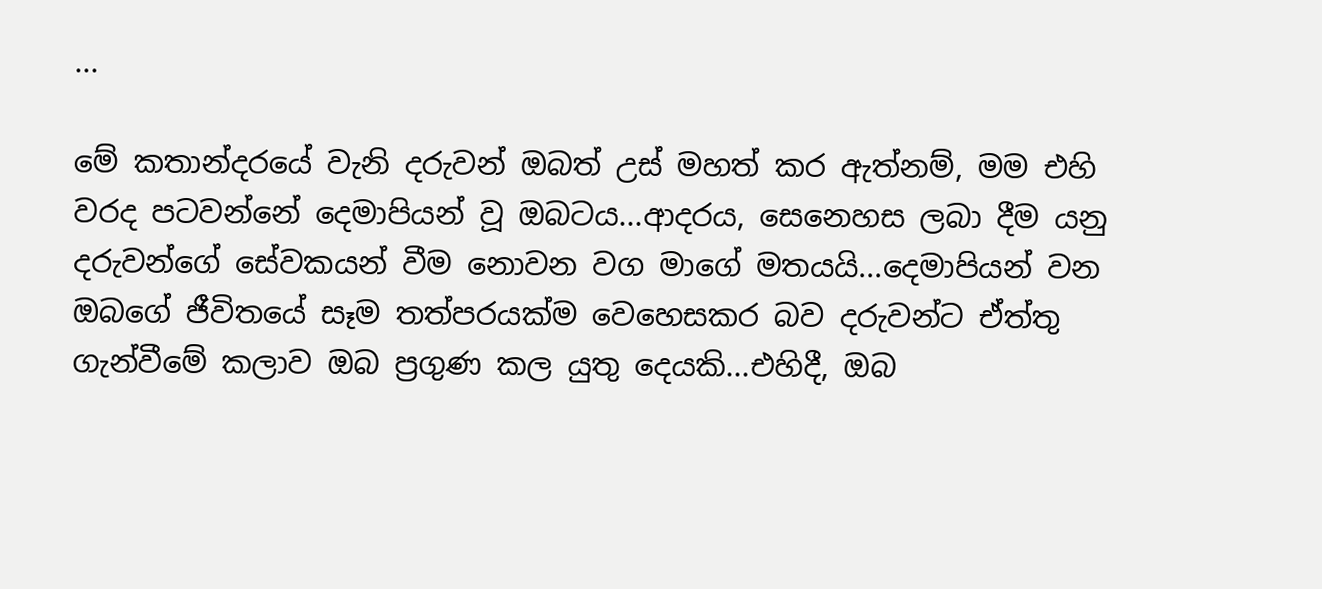...

මේ කතාන්දරයේ වැනි දරුවන් ඔබත් උස් මහත් කර ඇත්නම්, මම එහි වරද පටවන්නේ දෙමාපියන් වූ ඔබටය...ආදරය, සෙනෙහස ලබා දීම යනු දරුවන්ගේ සේවකයන් වීම නොවන වග මාගේ මතයයි...දෙමාපියන් වන ඔබගේ ජීවිතයේ සෑම තත්පරයක්ම වෙහෙසකර බව දරුවන්ට ඒත්තු ගැන්වීමේ කලාව ඔබ ප්‍රගුණ කල යුතු දෙයකි...එහිදී, ඔබ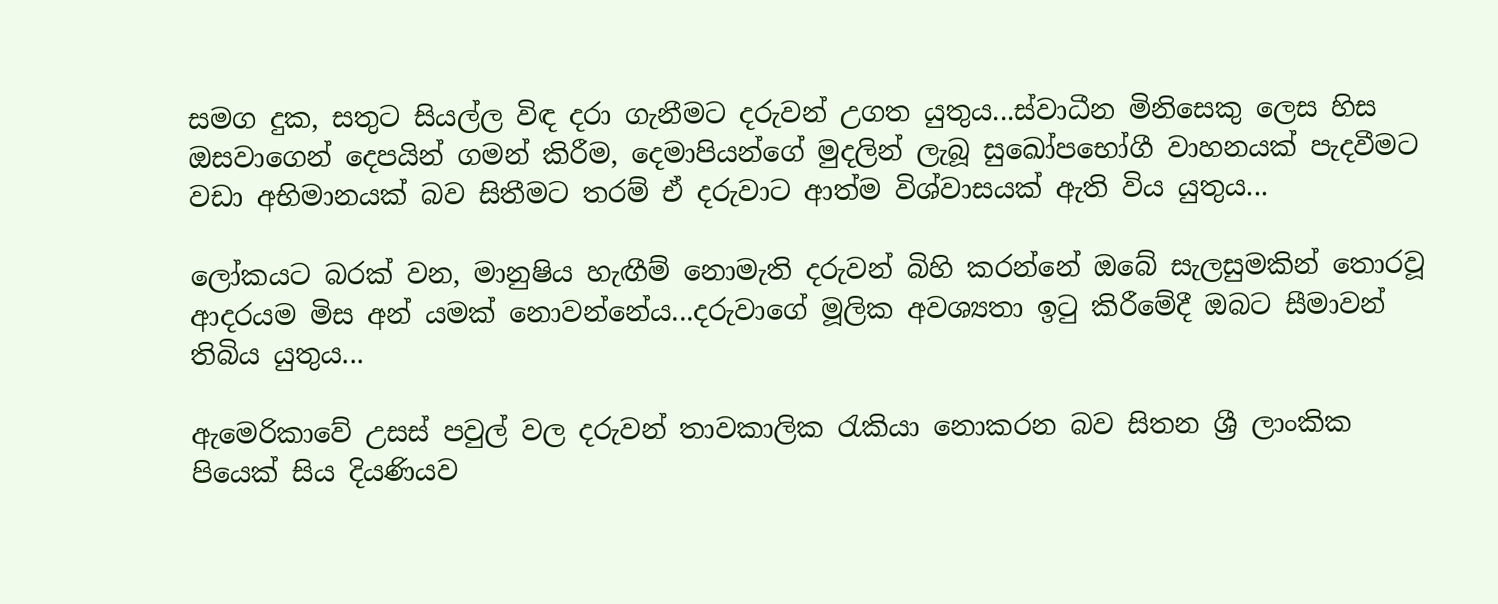සමග දුක, සතුට සියල්ල විඳ දරා ගැනීමට දරුවන් උගත යුතුය...ස්වාධීන මිනිසෙකු ලෙස හිස ඔසවාගෙන් දෙපයින් ගමන් කිරීම, දෙමාපියන්ගේ මුදලින් ලැබූ සුඛෝපභෝගී වාහනයක් පැදවීමට වඩා අභිමානයක් බව සිතීමට තරම් ඒ දරුවාට ආත්ම විශ්වාසයක් ඇති විය යුතුය...

ලෝකයට බරක් වන, මානුෂිය හැඟීම් නොමැති දරුවන් බිහි කරන්නේ ඔබේ සැලසුමකින් තොරවූ ආදරයම මිස අන් යමක් නොවන්නේය...දරුවාගේ මූලික අවශ්‍යතා ඉටු කිරීමේදී ඔබට සීමාවන් තිබිය යුතුය...

ඇමෙරිකාවේ උසස් පවුල් වල දරුවන් තාවකාලික රැකියා නොකරන බව සිතන ශ්‍රී ලාංකික පියෙක් සිය දියණියව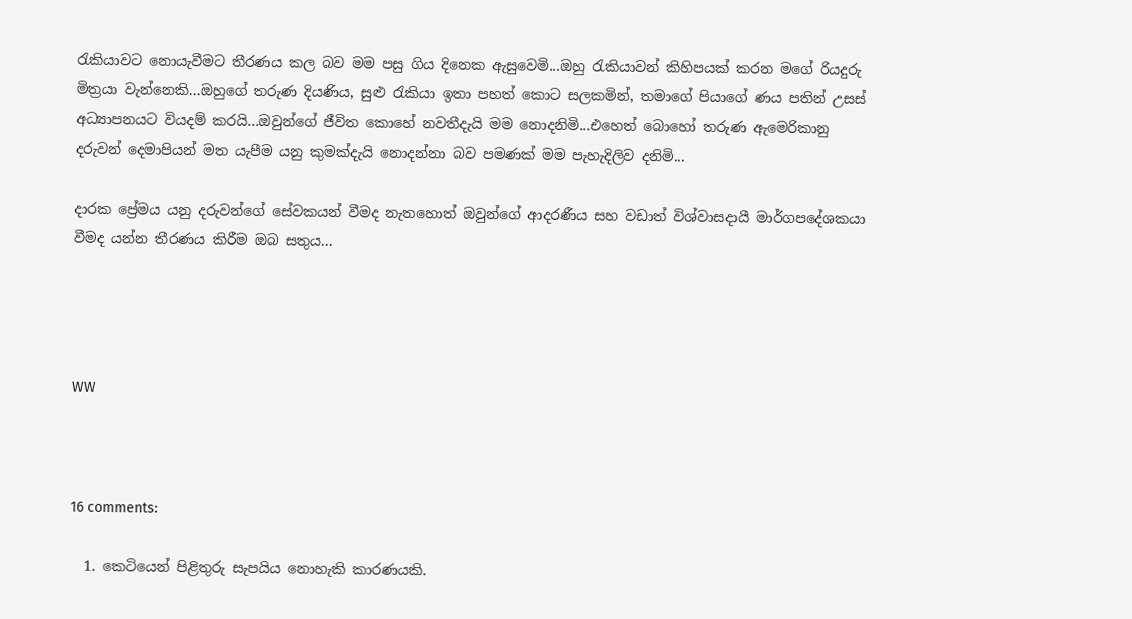රැකියාවට නොයැවීමට තීරණය කල බව මම පසු ගිය දිනෙක ඇසුවෙමි...ඔහු රැකියාවන් කිහිපයක් කරන මගේ රියදුරු මිත්‍රයා වැන්නෙකි...ඔහුගේ තරුණ දියණිය, සුළු රැකියා ඉතා පහත් කොට සලකමින්, තමාගේ පියාගේ ණය පතින් උසස් අධ්‍යාපනයට වියදම් කරයි...ඔවුන්ගේ ජීවිත කොහේ නවතීදැයි මම නොදනිමි...එහෙත් බොහෝ තරුණ ඇමෙරිකානු දරුවන් දෙමාපියන් මත යැපීම යනු කුමක්දැයි නොදන්නා බව පමණක් මම පැහැදිලිව දනිමි...

දාරක ප්‍රේමය යනු දරුවන්ගේ සේවකයන් වීමද නැතහොත් ඔවුන්ගේ ආදරණීය සහ වඩාත් විශ්වාසදායී මාර්ගපදේශකයා වීමද යන්න තීරණය කිරීම ඔබ සතුය...




WW



16 comments:

  1. කෙටියෙන් පිළිතුරු සැපයිය නොහැකි කාරණයකි.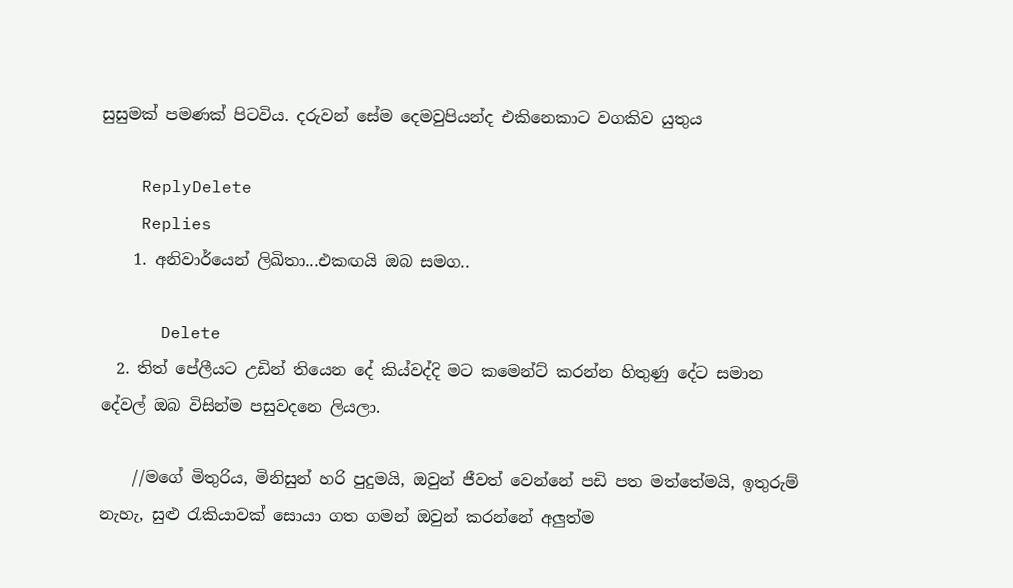සුසුමක් පමණක් පිටවිය. දරුවන් සේම දෙමවුපියන්ද එකිනෙකාට වගකිව යුතුය

    ReplyDelete
    Replies
    1. අනිවාර්යෙන් ලිඛිතා...එකඟයි ඔබ සමග..

      Delete
  2. තිත් පේලීයට උඩින් තියෙන දේ කිය්වද්දි මට කමෙන්ට් කරන්න හිතුණු දේට සමාන දේවල් ඔබ විසින්ම පසුවදනෙ ලියලා.

    //මගේ මිතුරිය, මිනිසුන් හරි පුදුමයි, ඔවුන් ජීවත් වෙන්නේ පඩි පත මත්තේමයි, ඉතුරුම් නැහැ, සුළු රැකියාවක් සොයා ගත ගමන් ඔවුන් කරන්නේ අලුත්ම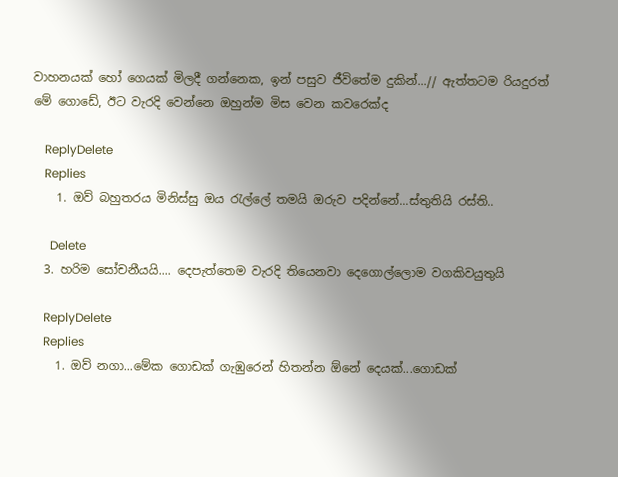වාහනයක් හෝ ගෙයක් මිලදී ගන්නෙක, ඉන් පසුව ජීවිතේම දුකින්...// ඇත්තටම රියදුරත් මේ ගොඩේ, ඊට වැරදි වෙන්නෙ ඔහුන්ම මිස වෙන කවරෙක්ද

    ReplyDelete
    Replies
    1. ඔව් බහුතරය මිනිස්සු ඔය රැල්ලේ තමයි ඔරුව පදින්නේ...ස්තුතියි රස්ති..

      Delete
  3. හරිම සෝචනීයයි.... දෙපැත්තෙම වැරදි තියෙනවා දෙගොල්ලොම වගකිවයුතුයි

    ReplyDelete
    Replies
    1. ඔව් නගා...මේක ගොඩක් ගැඹුරෙන් හිතන්න ඕනේ දෙයක්...ගොඩක්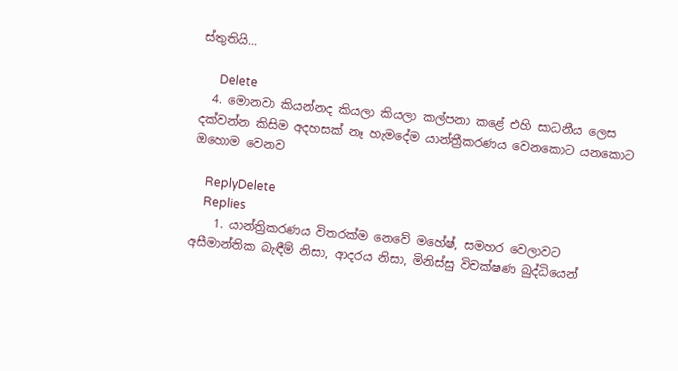ස්තුතියි...

      Delete
  4. මොනවා කියන්නද කියලා කියලා කල්පනා කළේ එහි සාධනීය ලෙස දක්වන්න කිසිම අදහසක් නෑ හැමදේම යාන්ත්‍රීකරණය වෙනකොට යනකොට ඔහොම වෙනව

    ReplyDelete
    Replies
    1. යාන්ත්‍රිකරණය විතරක්ම නෙවේ මහේෂ්, සමහර වෙලාවට අසීමාන්තික බැඳීම් නිසා, ආදරය නිසා, මිනිස්සු විචක්ෂණ බුද්ධියෙන්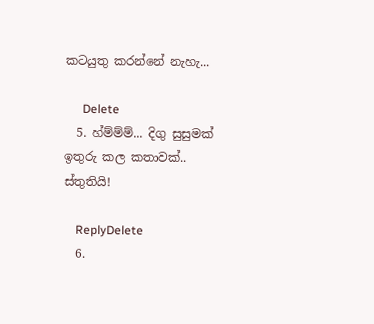කටයුතු කරන්නේ නැහැ...

      Delete
  5. හ්ම්ම්ම්... දිගු සුසුමක් ඉතුරු කල කතාවක්.. ස්තුතියි!

    ReplyDelete
  6.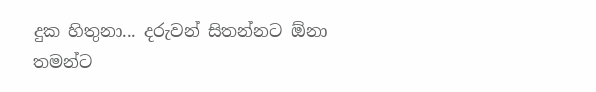දුක හිතුනා... දරුවන් සිතන්නට ඕනා තමන්ට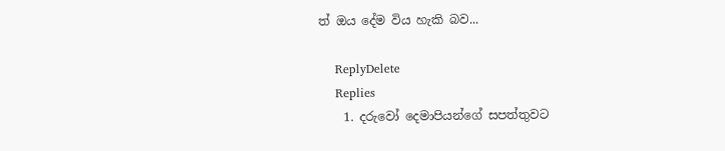ත් ඔය දේම විය හැකි බව...

    ReplyDelete
    Replies
    1. දරුවෝ දෙමාපියන්ගේ සපත්තුවට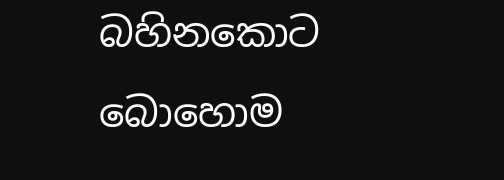බහිනකොට බොහොම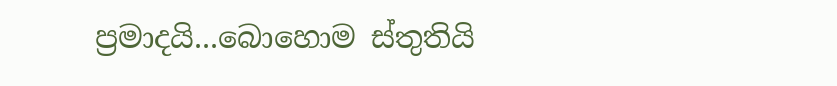ප්‍රමාදයි...බොහොම ස්තුතියි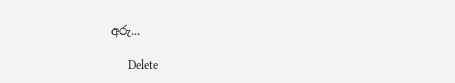අරු...

      Delete